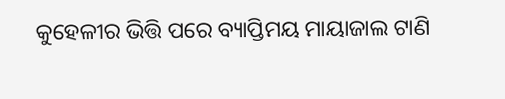କୁହେଳୀର ଭିତ୍ତି ପରେ ବ୍ୟାପ୍ତିମୟ ମାୟାଜାଲ ଟାଣି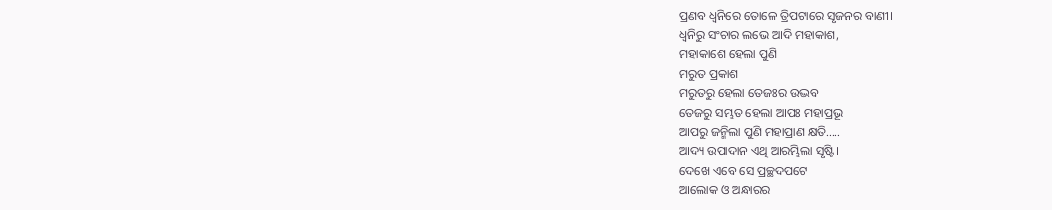ପ୍ରଣବ ଧ୍ବନିରେ ତୋଳେ ତ୍ରିପଟାରେ ସୃଜନର ବାଣୀ।
ଧ୍ବନିରୁ ସଂଚାର ଲଭେ ଆଦି ମହାକାଶ,
ମହାକାଶେ ହେଲା ପୁଣି
ମରୁତ ପ୍ରକାଶ
ମରୁତରୁ ହେଲା ତେଜଃର ଉଦ୍ଭବ
ତେଜରୁ ସମ୍ଭତ ହେଲା ଆପଃ ମହାପ୍ରଭୂ
ଆପରୁ ଜନ୍ମିଲା ପୁଣି ମହାପ୍ରାଣ କ୍ଷତି.....
ଆଦ୍ୟ ଉପାଦାନ ଏଥି ଆରମ୍ଭିଲା ସୃଷ୍ଟି।
ଦେଖେ ଏବେ ସେ ପ୍ରଚ୍ଛଦପଟେ
ଆଲୋକ ଓ ଅନ୍ଧାରର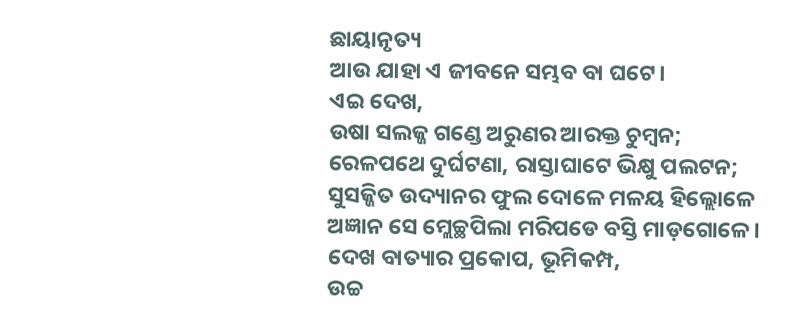ଛାୟାନୃତ୍ୟ
ଆଉ ଯାହା ଏ ଜୀବନେ ସମ୍ଭବ ବା ଘଟେ।
ଏଇ ଦେଖ,
ଉଷା ସଲଜ୍ଜ ଗଣ୍ଡେ ଅରୁଣର ଆରକ୍ତ ଚୁମ୍ବନ;
ରେଳପଥେ ଦୁର୍ଘଟଣା, ରାସ୍ତାଘାଟେ ଭିକ୍ଷୁ ପଲଟନ;
ସୁସଜ୍ଜିତ ଉଦ୍ୟାନର ଫୁଲ ଦୋଳେ ମଳୟ ହିଲ୍ଲୋଳେ
ଅଜ୍ଞାନ ସେ ମ୍ଲେଚ୍ଛପିଲା ମରିପଡେ ବସ୍ତି ମାଡ଼ଗୋଳେ।
ଦେଖ ବାତ୍ୟାର ପ୍ରକୋପ, ଭୂମିକମ୍ପ,
ଉଚ୍ଚ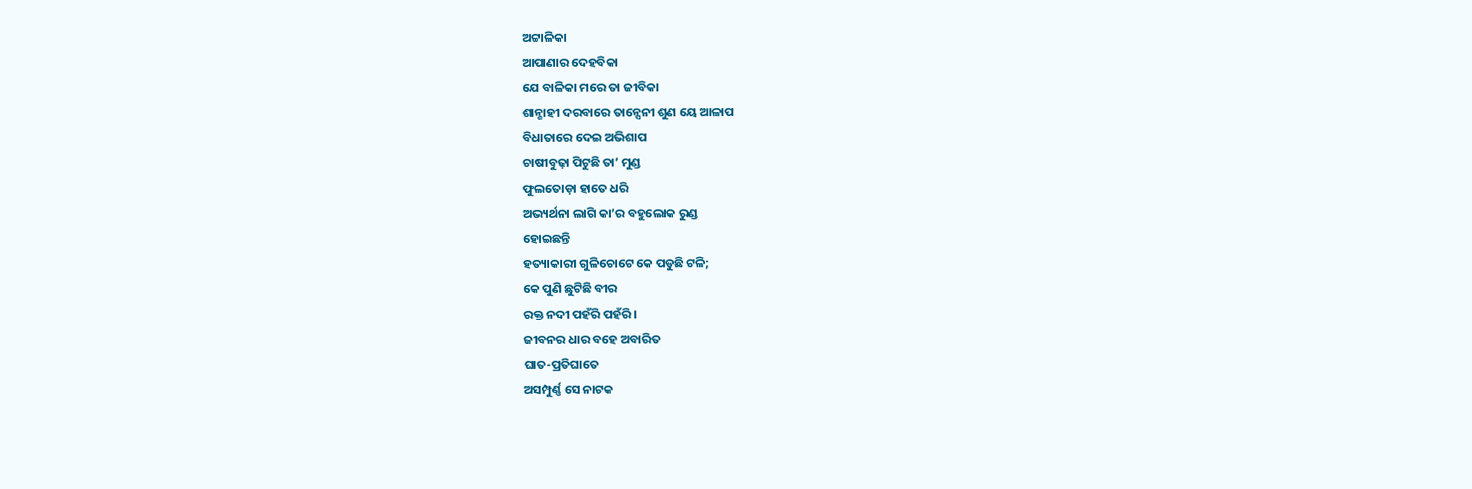ଅଟ୍ଟାଳିକା
ଆପାଣାର ଦେହବିକା
ଯେ ବାଳିକା ମରେ ତା ଜୀବିକା
ଶାନ୍ଶାହୀ ଦରବାରେ ତାନ୍ସେନୀ ଶୁଣ ୟେ ଆଳାପ
ବିଧାତାରେ ଦେଇ ଅଭିଶାପ
ଚାଷୀବୁଢ଼ା ପିଟୁଛି ତା’ ମୁଣ୍ଡ
ଫୁଲତୋଡ଼ା ହାତେ ଧରି
ଅଭ୍ୟର୍ଥନା ଲାଗି କା’ର ବହୁଲୋକ ରୁଣ୍ଡ
ହୋଇଛନ୍ତି
ହତ୍ୟାକାରୀ ଗୁଳିଚୋଟେ କେ ପଡୁଛି ଟଳି;
କେ ପୁଣି ଛୁଟିଛି ବୀର
ରକ୍ତ ନଦୀ ପହଁରି ପହଁରି।
ଜୀବନର ଧାର ବହେ ଅବାରିତ
ଘାତ-ପ୍ରତିଘାତେ
ଅସମ୍ପୁର୍ଣ୍ଣ ସେ ନାଟକ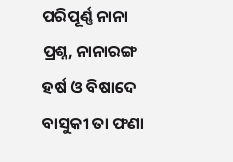ପରିପୂର୍ଣ୍ଣ ନାନା ପ୍ରଶ୍ନ, ନାନାରଙ୍ଗ
ହର୍ଷ ଓ ବିଷାଦେ
ବାସୁକୀ ତା ଫଣା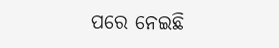ପରେ ନେଇଛି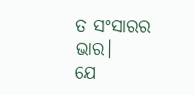ତ ସଂସାରର ଭାର।
ଯେ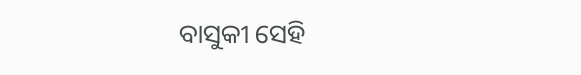ବାସୁକୀ ସେହି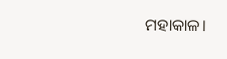ମହାକାଳ।